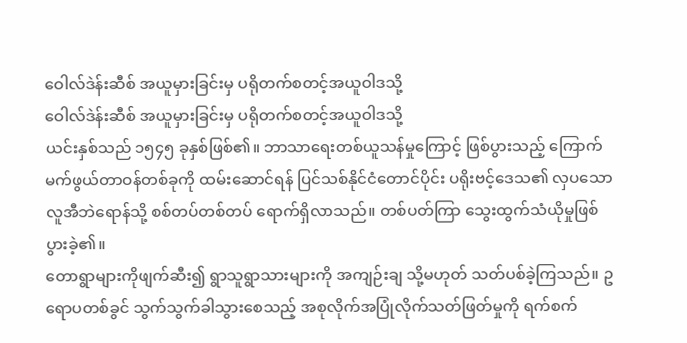ဝေါလ်ဒဲန်းဆီစ် အယူမှားခြင်းမှ ပရိုတက်စတင့်အယူဝါဒသို့
ဝေါလ်ဒဲန်းဆီစ် အယူမှားခြင်းမှ ပရိုတက်စတင့်အယူဝါဒသို့
ယင်းနှစ်သည် ၁၅၄၅ ခုနှစ်ဖြစ်၏။ ဘာသာရေးတစ်ယူသန်မှုကြောင့် ဖြစ်ပွားသည့် ကြောက်မက်ဖွယ်တာဝန်တစ်ခုကို ထမ်းဆောင်ရန် ပြင်သစ်နိုင်ငံတောင်ပိုင်း ပရိုးဗင့်ဒေသ၏ လှပသောလူအီဘဲရောန်သို့ စစ်တပ်တစ်တပ် ရောက်ရှိလာသည်။ တစ်ပတ်ကြာ သွေးထွက်သံယိုမှုဖြစ်ပွားခဲ့၏။
တောရွာများကိုဖျက်ဆီး၍ ရွာသူရွာသားများကို အကျဉ်းချ သို့မဟုတ် သတ်ပစ်ခဲ့ကြသည်။ ဥရောပတစ်ခွင် သွက်သွက်ခါသွားစေသည့် အစုလိုက်အပြုံလိုက်သတ်ဖြတ်မှုကို ရက်စက်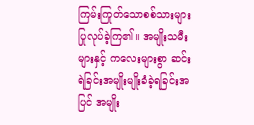ကြမ်းကြုတ်သောစစ်သားများ ပြုလုပ်ခဲ့ကြ၏။ အမျိုးသမီးများနှင့် ကလေးများစွာ ဆင်းရဲခြင်းအမျိုးမျိုးခံခဲ့ရခြင်းအပြင် အမျိုး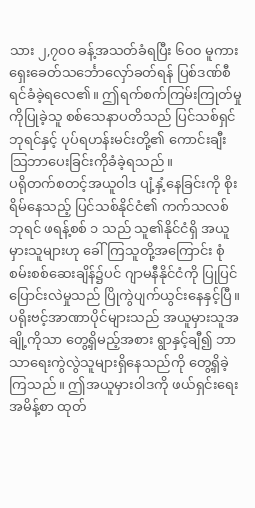သား ၂,၇၀၀ ခန့်အသတ်ခံရပြီး ၆၀၀ မူကား ရှေးခေတ်သင်္ဘောလှော်ခတ်ရန် ပြစ်ဒဏ်စီရင်ခံခဲ့ရလေ၏။ ဤရက်စက်ကြမ်းကြုတ်မှုကိုပြုခဲ့သူ စစ်သေနာပတိသည် ပြင်သစ်ရှင်ဘုရင်နှင့် ပုပ်ရဟန်းမင်းတို့၏ ကောင်းချီးသြဘာပေးခြင်းကိုခံခဲ့ရသည်။
ပရိုတက်စတင့်အယူဝါဒ ပျံ့နှံ့နေခြင်းကို စိုးရိမ်နေသည့် ပြင်သစ်နိုင်ငံ၏ ကက်သလစ်ဘုရင် ဖရန့်စစ် ၁ သည် သူ၏နိုင်ငံရှိ အယူမှားသူများဟု ခေါ်ကြသူတို့အကြောင်း စုံစမ်းစစ်ဆေးချိန်၌ပင် ဂျာမနီနိုင်ငံကို ပြုပြင်ပြောင်းလဲမှုသည် ပြိုကွဲပျက်ယွင်းနေနှင့်ပြီ။ ပရိုးဗင့်အာဏာပိုင်များသည် အယူမှားသူအချို့ကိုသာ တွေ့ရှိမည့်အစား ရွာနှင့်ချီ၍ ဘာသာရေးကွဲလွဲသူများရှိနေသည်ကို တွေ့ရှိခဲ့ကြသည်။ ဤအယူမှားဝါဒကို ဖယ်ရှင်းရေးအမိန့်စာ ထုတ်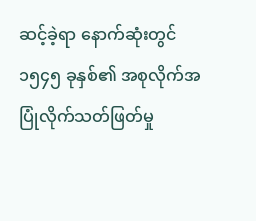ဆင့်ခဲ့ရာ နောက်ဆုံးတွင် ၁၅၄၅ ခုနှစ်၏ အစုလိုက်အပြုံလိုက်သတ်ဖြတ်မှု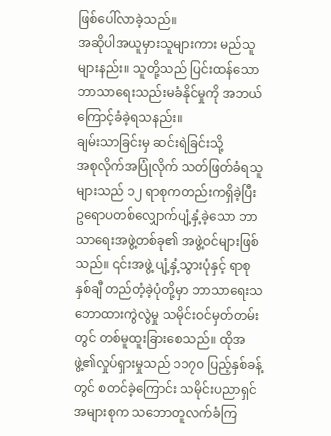ဖြစ်ပေါ်လာခဲ့သည်။
အဆိုပါအယူမှားသူများကား မည်သူများနည်း။ သူတို့သည် ပြင်းထန်သောဘာသာရေးသည်းမခံနိုင်မှုကို အဘယ်ကြောင့်ခံခဲ့ရသနည်း။
ချမ်းသာခြင်းမှ ဆင်းရဲခြင်းသို့
အစုလိုက်အပြုံလိုက် သတ်ဖြတ်ခံရသူများသည် ၁၂ ရာစုကတည်းကရှိခဲ့ပြီး ဥရောပတစ်လျှောက်ပျံ့နှံ့ခဲ့သော ဘာသာရေးအဖွဲ့တစ်ခု၏ အဖွဲ့ဝင်များဖြစ်သည်။ ၎င်းအဖွဲ့ ပျံ့နှံ့သွားပုံနှင့် ရာစုနှစ်ချီ တည်တံ့ခဲ့ပုံတို့မှာ ဘာသာရေးသဘောထားကွဲလွဲမှု သမိုင်းဝင်မှတ်တမ်းတွင် တစ်မူထူးခြားစေသည်။ ထိုအဖွဲ့၏လှုပ်ရှားမှုသည် ၁၁၇၀ ပြည့်နှစ်ခန့်တွင် စတင်ခဲ့ကြောင်း သမိုင်းပညာရှင်အများစုက သဘောတူလက်ခံကြ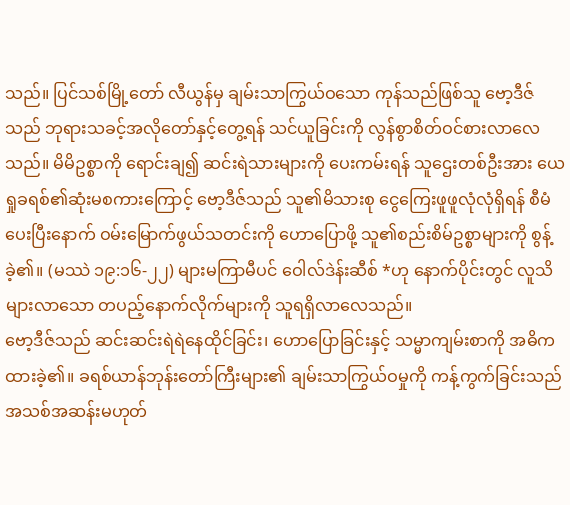သည်။ ပြင်သစ်မြို့တော် လီယွန်မှ ချမ်းသာကြွယ်ဝသော ကုန်သည်ဖြစ်သူ ဗော့ဒီဇ်သည် ဘုရားသခင့်အလိုတော်နှင့်တွေ့ရန် သင်ယူခြင်းကို လွန်စွာစိတ်ဝင်စားလာလေသည်။ မိမိဥစ္စာကို ရောင်းချ၍ ဆင်းရဲသားများကို ပေးကမ်းရန် သူဌေးတစ်ဦးအား ယေရှုခရစ်၏ဆုံးမစကားကြောင့် ဗော့ဒီဇ်သည် သူ၏မိသားစု ငွေကြေးဖူဖူလုံလုံရှိရန် စီမံပေးပြီးနောက် ဝမ်းမြောက်ဖွယ်သတင်းကို ဟောပြောဖို့ သူ၏စည်းစိမ်ဥစ္စာများကို စွန့်ခဲ့၏။ (မဿဲ ၁၉:၁၆-၂၂) များမကြာမီပင် ဝေါလ်ဒဲန်းဆီစ် *ဟု နောက်ပိုင်းတွင် လူသိများလာသော တပည့်နောက်လိုက်များကို သူရရှိလာလေသည်။
ဗော့ဒီဇ်သည် ဆင်းဆင်းရဲရဲနေထိုင်ခြင်း၊ ဟောပြောခြင်းနှင့် သမ္မာကျမ်းစာကို အဓိကထားခဲ့၏။ ခရစ်ယာန်ဘုန်းတော်ကြီးများ၏ ချမ်းသာကြွယ်ဝမှုကို ကန့်ကွက်ခြင်းသည် အသစ်အဆန်းမဟုတ်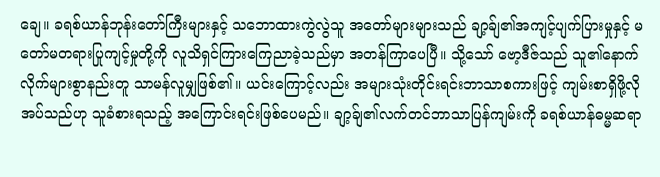ချေ။ ခရစ်ယာန်ဘုန်းတော်ကြီးများနှင့် သဘောထားကွဲလွဲသူ အတော်များများသည် ချာ့ခ်ျ၏အကျင့်ပျက်ပြားမှုနှင့် မတော်မတရားပြုကျင့်မှုတို့ကို လူသိရှင်ကြားကြေညာခဲ့သည်မှာ အတန်ကြာပေပြီ။ သို့သော် ဗော့ဒီဇ်သည် သူ၏နောက်လိုက်များစွာနည်းတူ သာမန်လူမျှဖြစ်၏။ ယင်းကြောင့်လည်း အများသုံးတိုင်းရင်းဘာသာစကားဖြင့် ကျမ်းစာရှိဖို့လိုအပ်သည်ဟု သူခံစားရသည့် အကြောင်းရင်းဖြစ်ပေမည်။ ချာ့ခ်ျ၏လက်တင်ဘာသာပြန်ကျမ်းကို ခရစ်ယာန်ဓမ္မဆရာ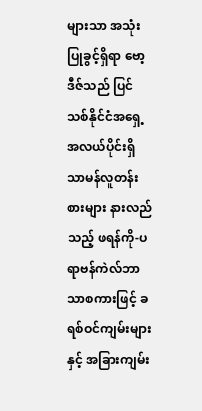များသာ အသုံးပြုခွင့်ရှိရာ ဗော့ဒီဇ်သည် ပြင်သစ်နိုင်ငံအရှေ့အလယ်ပိုင်းရှိ သာမန်လူတန်းစားများ နားလည်သည့် ဖရန်ကို-ပရာဗန်ကဲလ်ဘာသာစကားဖြင့် ခရစ်ဝင်ကျမ်းများနှင့် အခြားကျမ်း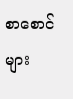စာစောင်များ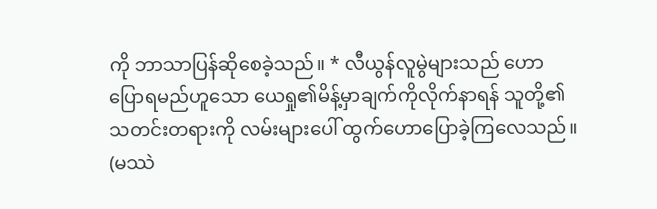ကို ဘာသာပြန်ဆိုစေခဲ့သည်။ * လီယွန်လူမွဲများသည် ဟောပြောရမည်ဟူသော ယေရှု၏မိန့်မှာချက်ကိုလိုက်နာရန် သူတို့၏သတင်းတရားကို လမ်းများပေါ် ထွက်ဟောပြောခဲ့ကြလေသည်။ (မဿဲ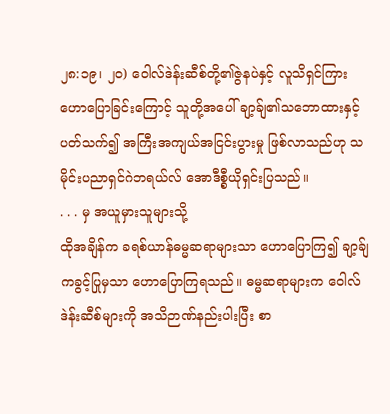၂၈:၁၉၊ ၂၀) ဝေါလ်ဒဲန်းဆီစ်တို့၏ဇွဲနပဲနှင့် လူသိရှင်ကြားဟောပြောခြင်းကြောင့် သူတို့အပေါ် ချာ့ခ်ျ၏သဘောထားနှင့်ပတ်သက်၍ အကြီးအကျယ်အငြင်းပွားမှု ဖြစ်လာသည်ဟု သမိုင်းပညာရှင်ဂဲဘရယ်လ် အောဒီစ္စီယိုရှင်းပြသည်။
. . . မှ အယူမှားသူများသို့
ထိုအချိန်က ခရစ်ယာန်ဓမ္မဆရာများသာ ဟောပြောကြ၍ ချာ့ခ်ျကခွင့်ပြုမှသာ ဟောပြောကြရသည်။ ဓမ္မဆရာများက ဝေါလ်ဒဲန်းဆီစ်များကို အသိဉာဏ်နည်းပါးပြီး စာ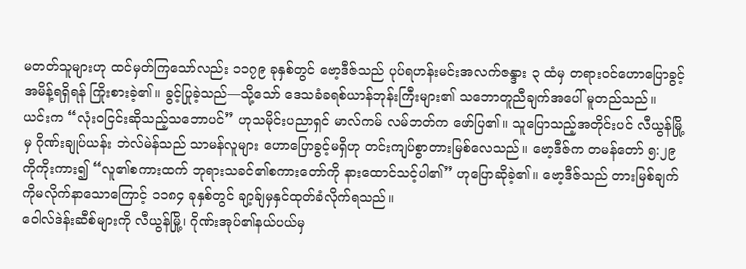မတတ်သူများဟု ထင်မှတ်ကြသော်လည်း ၁၁၇၉ ခုနှစ်တွင် ဗော့ဒီဇ်သည် ပုပ်ရဟန်းမင်းအလက်ဇန္ဒား ၃ ထံမှ တရားဝင်ဟောပြောခွင့်အမိန့်ရရှိရန် ကြိုးစားခဲ့၏။ ခွင့်ပြုခဲ့သည်—သို့သော် ဒေသခံခရစ်ယာန်ဘုန်းကြီးများ၏ သဘောတူညီချက်အပေါ် မူတည်သည်။ ယင်းက “လုံးဝငြင်းဆိုသည့်သဘောပင်” ဟုသမိုင်းပညာရှင် မာလ်ကမ် လမ်ဘတ်က ဖော်ပြ၏။ သူပြောသည့်အတိုင်းပင် လီယွန်မြို့မှ ဂိုဏ်းချုပ်ယန်း ဘဲလ်မဲန်သည် သာမန်လူများ ဟောပြောခွင့်မရှိဟု တင်းကျပ်စွာတားမြစ်လေသည်။ ဗော့ဒီဇ်က တမန်တော် ၅:၂၉ ကိုကိုးကား၍ “လူ၏စကားထက် ဘုရားသခင်၏စကားတော်ကို နားထောင်သင့်ပါ၏” ဟုပြောဆိုခဲ့၏။ ဗော့ဒီဇ်သည် တားမြစ်ချက်ကိုမလိုက်နာသောကြောင့် ၁၁၈၄ ခုနှစ်တွင် ချာ့ခ်ျမှနှင်ထုတ်ခံလိုက်ရသည်။
ဝေါလ်ဒဲန်းဆီစ်များကို လီယွန်မြို့၊ ဂိုဏ်းအုပ်၏နယ်ပယ်မှ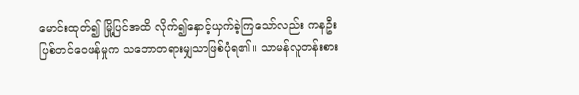မောင်းထုတ်၍ မြို့ပြင်အထိ လိုက်၍နှောင့်ယှက်ခဲ့ကြသော်လည်း ကနဦးပြစ်တင်ဝေဖန်မှုက သဘောတရားမျှသာဖြစ်ပုံရ၏။ သာမန်လူတန်းစား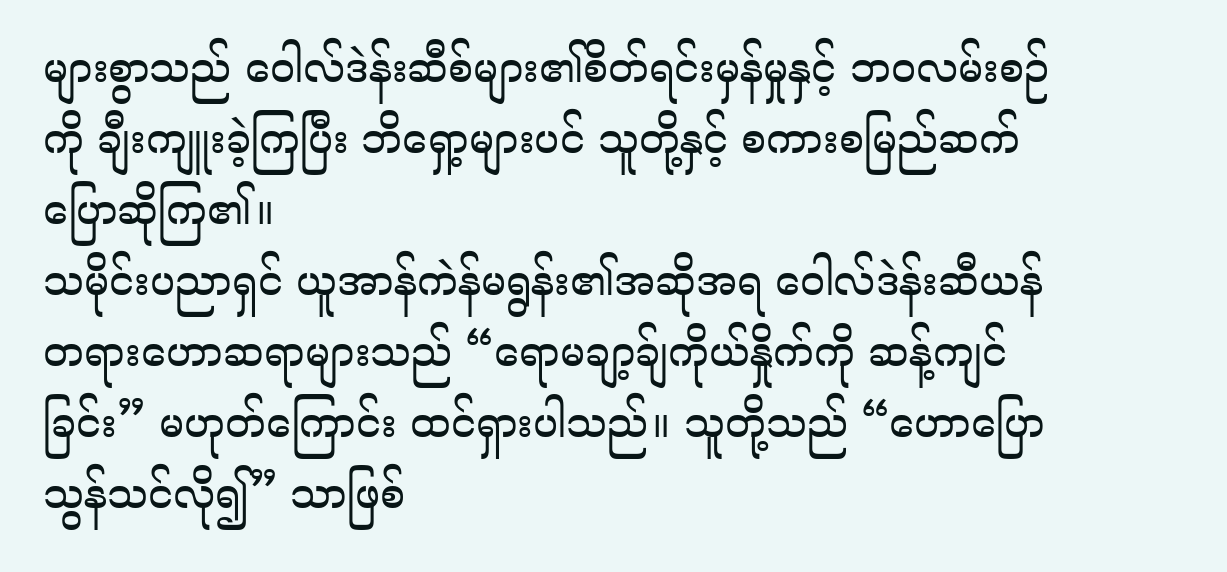များစွာသည် ဝေါလ်ဒဲန်းဆီစ်များ၏စိတ်ရင်းမှန်မှုနှင့် ဘဝလမ်းစဉ်ကို ချီးကျူးခဲ့ကြပြီး ဘိရှော့များပင် သူတို့နှင့် စကားစမြည်ဆက်ပြောဆိုကြ၏။
သမိုင်းပညာရှင် ယူအာန်ကဲန်မရွန်း၏အဆိုအရ ဝေါလ်ဒဲန်းဆီယန်တရားဟောဆရာများသည် “ရောမချာ့ခ်ျကိုယ်နှိုက်ကို ဆန့်ကျင်ခြင်း” မဟုတ်ကြောင်း ထင်ရှားပါသည်။ သူတို့သည် “ဟောပြောသွန်သင်လို၍” သာဖြစ်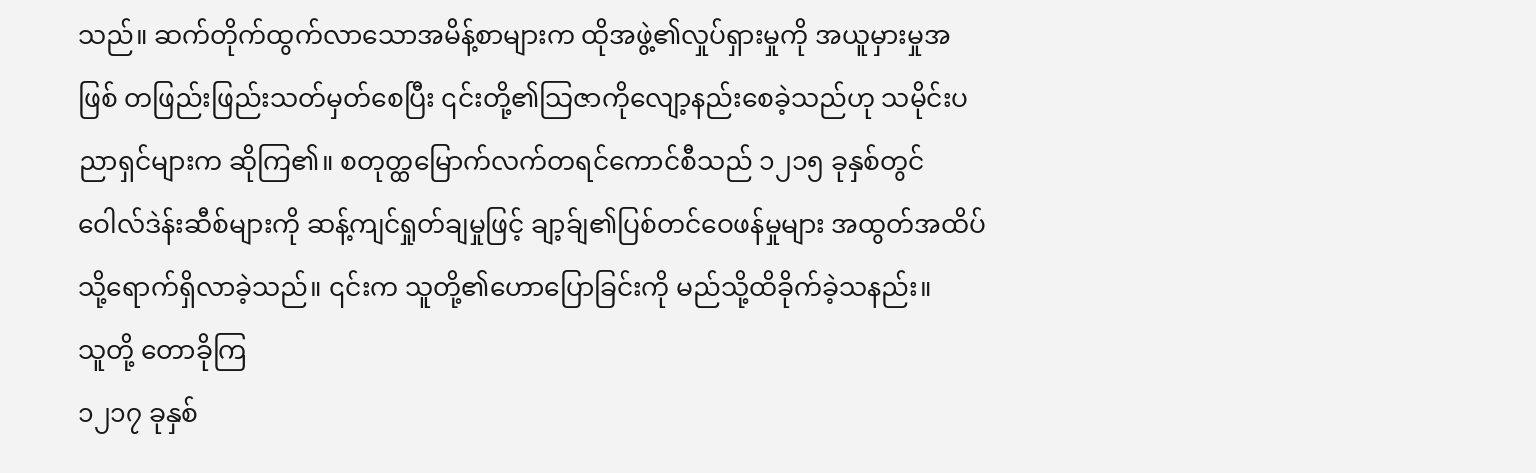သည်။ ဆက်တိုက်ထွက်လာသောအမိန့်စာများက ထိုအဖွဲ့၏လှုပ်ရှားမှုကို အယူမှားမှုအဖြစ် တဖြည်းဖြည်းသတ်မှတ်စေပြီး ၎င်းတို့၏သြဇာကိုလျော့နည်းစေခဲ့သည်ဟု သမိုင်းပညာရှင်များက ဆိုကြ၏။ စတုတ္ထမြောက်လက်တရင်ကောင်စီသည် ၁၂၁၅ ခုနှစ်တွင် ဝေါလ်ဒဲန်းဆီစ်များကို ဆန့်ကျင်ရှုတ်ချမှုဖြင့် ချာ့ခ်ျ၏ပြစ်တင်ဝေဖန်မှုများ အထွတ်အထိပ်သို့ရောက်ရှိလာခဲ့သည်။ ၎င်းက သူတို့၏ဟောပြောခြင်းကို မည်သို့ထိခိုက်ခဲ့သနည်း။
သူတို့ တောခိုကြ
၁၂၁၇ ခုနှစ်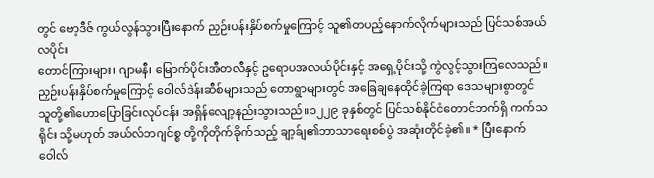တွင် ဗော့ဒီဇ် ကွယ်လွန်သွားပြီးနောက် ညှဉ်းပန်းနှိပ်စက်မှုကြောင့် သူ၏တပည့်နောက်လိုက်များသည် ပြင်သစ်အယ်လပိုင်း
တောင်ကြားများ၊ ဂျာမနီ၊ မြောက်ပိုင်းအီတလီနှင့် ဥရောပအလယ်ပိုင်းနှင့် အရှေ့ပိုင်းသို့ ကွဲလွင့်သွားကြလေသည်။ ညှဉ်းပန်းနှိပ်စက်မှုကြောင့် ဝေါလ်ဒဲန်းဆီစ်များသည် တောရွာများတွင် အခြေချနေထိုင်ခဲ့ကြရာ ဒေသများစွာတွင် သူတို့၏ဟောပြောခြင်းလုပ်ငန်း အရှိန်လျော့နည်းသွားသည်။၁၂၂၉ ခုနှစ်တွင် ပြင်သစ်နိုင်ငံတောင်ဘက်ရှိ ကက်သရိုင်း သို့မဟုတ် အယ်လ်ဘဂျင်စ္စ တို့ကိုတိုက်ခိုက်သည့် ချာ့ခ်ျ၏ဘာသာရေးစစ်ပွဲ အဆုံးတိုင်ခဲ့၏။ * ပြီးနောက် ဝေါလ်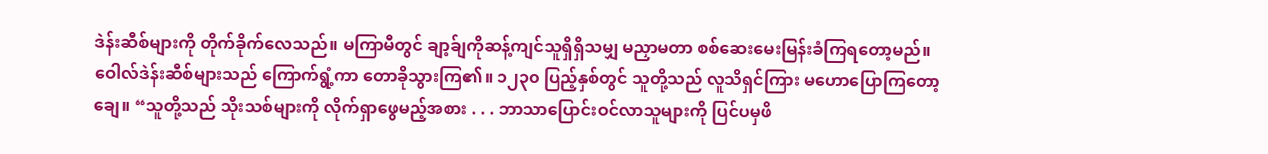ဒဲန်းဆီစ်များကို တိုက်ခိုက်လေသည်။ မကြာမီတွင် ချာ့ခ်ျကိုဆန့်ကျင်သူရှိရှိသမျှ မညှာမတာ စစ်ဆေးမေးမြန်းခံကြရတော့မည်။ ဝေါလ်ဒဲန်းဆီစ်များသည် ကြောက်ရွံ့ကာ တောခိုသွားကြ၏။ ၁၂၃၀ ပြည့်နှစ်တွင် သူတို့သည် လူသိရှင်ကြား မဟောပြောကြတော့ချေ။ “သူတို့သည် သိုးသစ်များကို လိုက်ရှာဖွေမည့်အစား . . . ဘာသာပြောင်းဝင်လာသူများကို ပြင်ပမှဖိ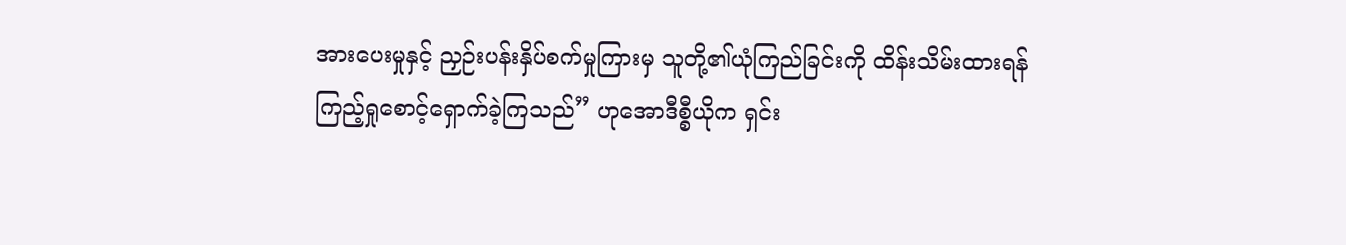အားပေးမှုနှင့် ညှဉ်းပန်းနှိပ်စက်မှုကြားမှ သူတို့၏ယုံကြည်ခြင်းကို ထိန်းသိမ်းထားရန် ကြည့်ရှုစောင့်ရှောက်ခဲ့ကြသည်” ဟုအောဒီစ္စီယိုက ရှင်း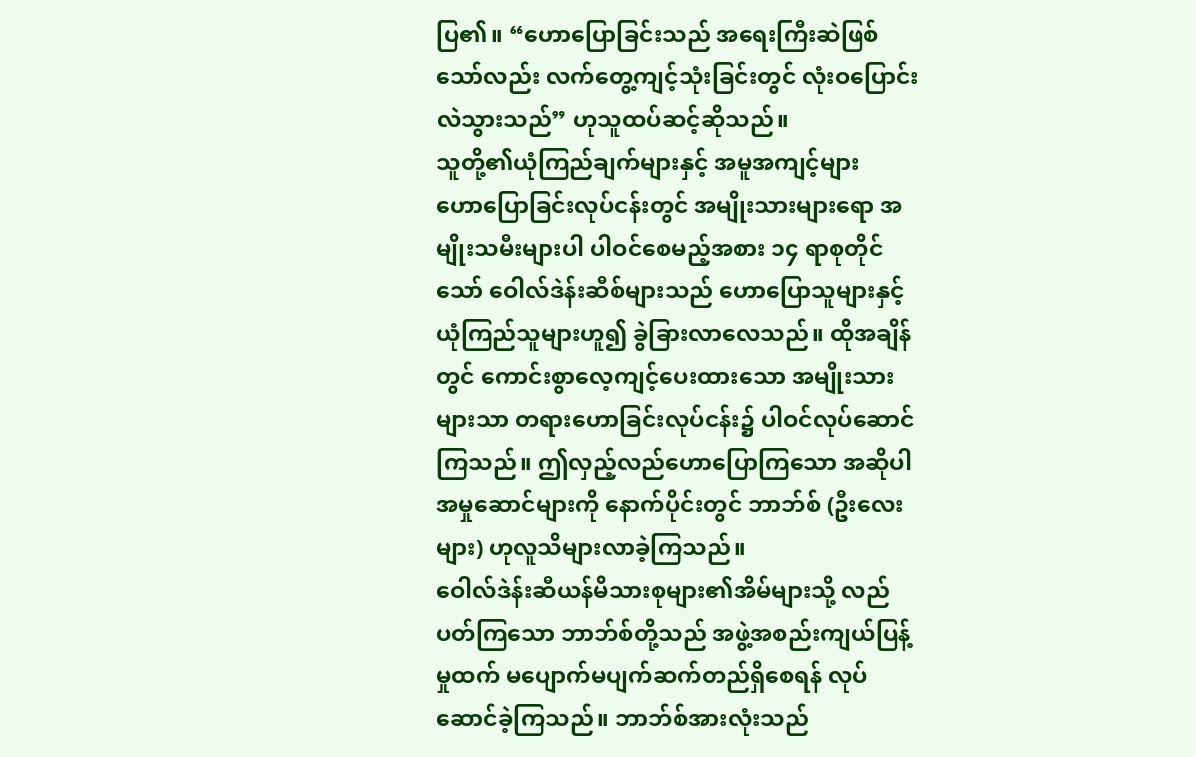ပြ၏။ “ဟောပြောခြင်းသည် အရေးကြီးဆဲဖြစ်သော်လည်း လက်တွေ့ကျင့်သုံးခြင်းတွင် လုံးဝပြောင်းလဲသွားသည်” ဟုသူထပ်ဆင့်ဆိုသည်။
သူတို့၏ယုံကြည်ချက်များနှင့် အမူအကျင့်များ
ဟောပြောခြင်းလုပ်ငန်းတွင် အမျိုးသားများရော အမျိုးသမီးများပါ ပါဝင်စေမည့်အစား ၁၄ ရာစုတိုင်သော် ဝေါလ်ဒဲန်းဆီစ်များသည် ဟောပြောသူများနှင့် ယုံကြည်သူများဟူ၍ ခွဲခြားလာလေသည်။ ထိုအချိန်တွင် ကောင်းစွာလေ့ကျင့်ပေးထားသော အမျိုးသားများသာ တရားဟောခြင်းလုပ်ငန်း၌ ပါဝင်လုပ်ဆောင်ကြသည်။ ဤလှည့်လည်ဟောပြောကြသော အဆိုပါအမှုဆောင်များကို နောက်ပိုင်းတွင် ဘာဘ်စ် (ဦးလေးများ) ဟုလူသိများလာခဲ့ကြသည်။
ဝေါလ်ဒဲန်းဆီယန်မိသားစုများ၏အိမ်များသို့ လည်ပတ်ကြသော ဘာဘ်စ်တို့သည် အဖွဲ့အစည်းကျယ်ပြန့်မှုထက် မပျောက်မပျက်ဆက်တည်ရှိစေရန် လုပ်ဆောင်ခဲ့ကြသည်။ ဘာဘ်စ်အားလုံးသည်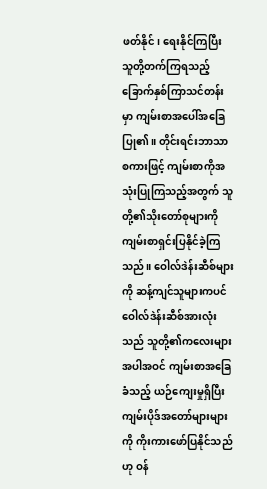ဖတ်နိုင်၊ ရေးနိုင်ကြပြီး သူတို့တက်ကြရသည့် ခြောက်နှစ်ကြာသင်တန်းမှာ ကျမ်းစာအပေါ်အခြေပြု၏။ တိုင်းရင်းဘာသာစကားဖြင့် ကျမ်းစာကိုအသုံးပြုကြသည့်အတွက် သူတို့၏သိုးတော်စုများကို ကျမ်းစာရှင်းပြနိုင်ခဲ့ကြသည်။ ဝေါလ်ဒဲန်းဆီစ်များကို ဆန့်ကျင်သူများကပင် ဝေါလ်ဒဲန်းဆီစ်အားလုံးသည် သူတို့၏ကလေးများအပါအဝင် ကျမ်းစာအခြေခံသည့် ယဉ်ကျေးမှုရှိပြီး ကျမ်းပိုဒ်အတော်များများကို ကိုးကားဖော်ပြနိုင်သည်ဟု ဝန်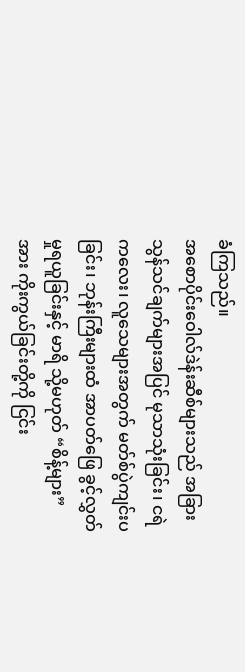ခံကြသည်။
အစောပိုင်းဝေါလ်ဒဲန်းဆီစ်များသည် အခြားသွန်သင်ချက်များအပြင် မုသာသုံးခြင်း၊ ငရဲကလေး၊ လူသေများအတွက် မတ်စ်ပွဲကျင်းပခြင်း၊ ဘုန်းကြီးများထံ အာပတ်ဖြေ ခွင့်လွှတ်မှုရယူခြင်းနှင့် မာရိ သို့မဟုတ် “စိန့်များ” အား ကိုးကွယ်ခြင်းတို့ကို ငြင်း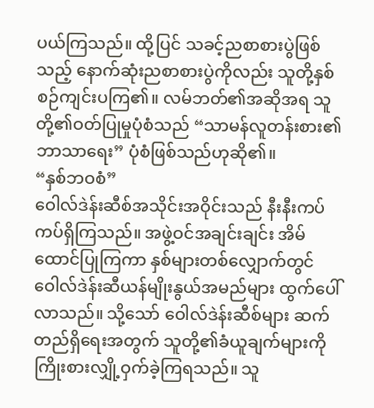ပယ်ကြသည်။ ထို့ပြင် သခင့်ညစာစားပွဲဖြစ်သည့် နောက်ဆုံးညစာစားပွဲကိုလည်း သူတို့နှစ်စဉ်ကျင်းပကြ၏။ လမ်ဘတ်၏အဆိုအရ သူတို့၏ဝတ်ပြုမှုပုံစံသည် “သာမန်လူတန်းစား၏ ဘာသာရေး” ပုံစံဖြစ်သည်ဟုဆို၏။
“နှစ်ဘဝစံ”
ဝေါလ်ဒဲန်းဆီစ်အသိုင်းအဝိုင်းသည် နီးနီးကပ်ကပ်ရှိကြသည်။ အဖွဲ့ဝင်အချင်းချင်း အိမ်ထောင်ပြုကြကာ နှစ်များတစ်လျှောက်တွင် ဝေါလ်ဒဲန်းဆီယန်မျိုးနွယ်အမည်များ ထွက်ပေါ်လာသည်။ သို့သော် ဝေါလ်ဒဲန်းဆီစ်များ ဆက်တည်ရှိရေးအတွက် သူတို့၏ခံယူချက်များကို ကြိုးစားလျှို့ဝှက်ခဲ့ကြရသည်။ သူ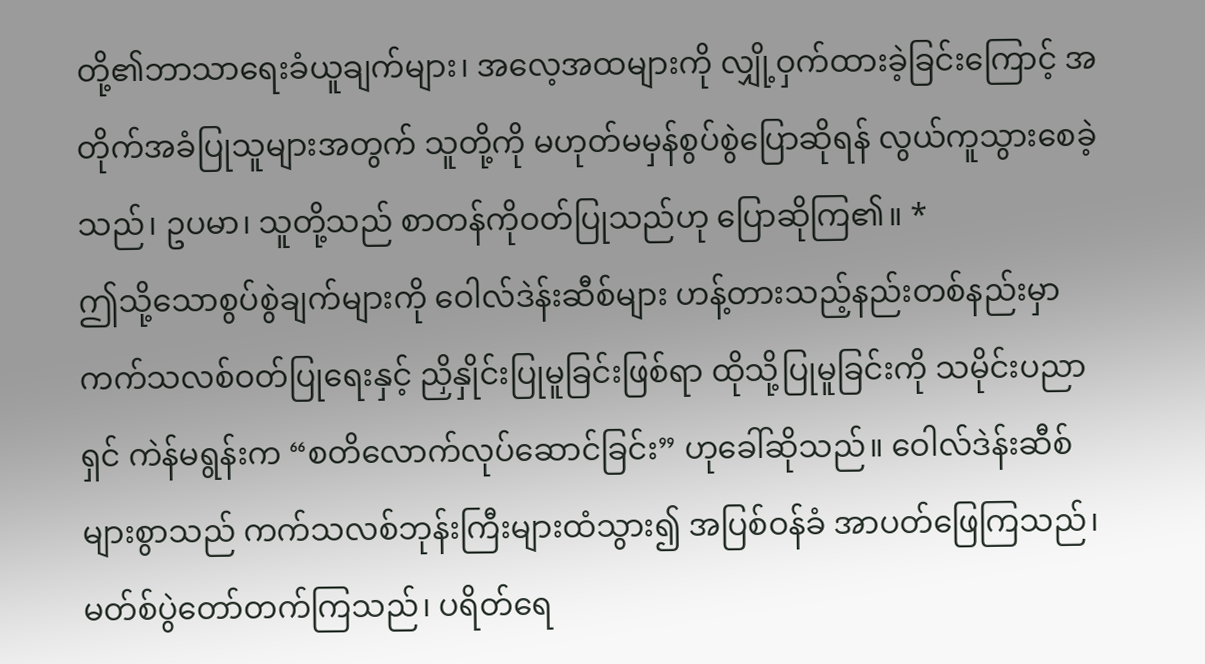တို့၏ဘာသာရေးခံယူချက်များ၊ အလေ့အထများကို လျှို့ဝှက်ထားခဲ့ခြင်းကြောင့် အတိုက်အခံပြုသူများအတွက် သူတို့ကို မဟုတ်မမှန်စွပ်စွဲပြောဆိုရန် လွယ်ကူသွားစေခဲ့သည်၊ ဥပမာ၊ သူတို့သည် စာတန်ကိုဝတ်ပြုသည်ဟု ပြောဆိုကြ၏။ *
ဤသို့သောစွပ်စွဲချက်များကို ဝေါလ်ဒဲန်းဆီစ်များ ဟန့်တားသည့်နည်းတစ်နည်းမှာ ကက်သလစ်ဝတ်ပြုရေးနှင့် ညှိနှိုင်းပြုမူခြင်းဖြစ်ရာ ထိုသို့ပြုမူခြင်းကို သမိုင်းပညာရှင် ကဲန်မရွန်းက “စတိလောက်လုပ်ဆောင်ခြင်း” ဟုခေါ်ဆိုသည်။ ဝေါလ်ဒဲန်းဆီစ်များစွာသည် ကက်သလစ်ဘုန်းကြီးများထံသွား၍ အပြစ်ဝန်ခံ အာပတ်ဖြေကြသည်၊ မတ်စ်ပွဲတော်တက်ကြသည်၊ ပရိတ်ရေ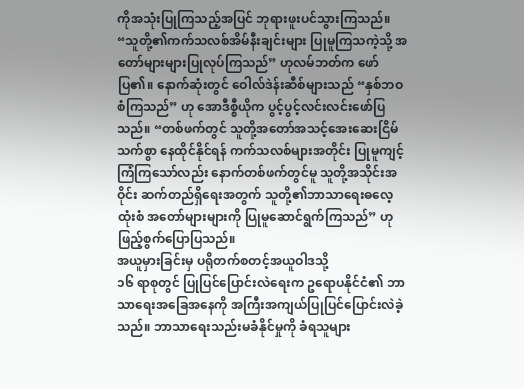ကိုအသုံးပြုကြသည့်အပြင် ဘုရားဖူးပင်သွားကြသည်။ “သူတို့၏ကက်သလစ်အိမ်နီးချင်းများ ပြုမူကြသကဲ့သို့ အတော်များများပြုလုပ်ကြသည်” ဟုလမ်ဘတ်က ဖော်ပြ၏။ နောက်ဆုံးတွင် ဝေါလ်ဒဲန်းဆီစ်များသည် “နှစ်ဘဝစံကြသည်” ဟု အောဒီစ္စီယိုက ပွင့်ပွင့်လင်းလင်းဖော်ပြသည်။ “တစ်ဖက်တွင် သူတို့အတော်အသင့်အေးဆေးငြိမ်သက်စွာ နေထိုင်နိုင်ရန် ကက်သလစ်များအတိုင်း ပြုမူကျင့်ကြံကြသော်လည်း နောက်တစ်ဖက်တွင်မူ သူတို့အသိုင်းအဝိုင်း ဆက်တည်ရှိရေးအတွက် သူတို့၏ဘာသာရေးဓလေ့ထုံးစံ အတော်များများကို ပြုမူဆောင်ရွက်ကြသည်” ဟုဖြည့်စွက်ပြောပြသည်။
အယူမှားခြင်းမှ ပရိုတက်စတင့်အယူဝါဒသို့
၁၆ ရာစုတွင် ပြုပြင်ပြောင်းလဲရေးက ဥရောပနိုင်ငံ၏ ဘာသာရေးအခြေအနေကို အကြီးအကျယ်ပြုပြင်ပြောင်းလဲခဲ့သည်။ ဘာသာရေးသည်းမခံနိုင်မှုကို ခံရသူများ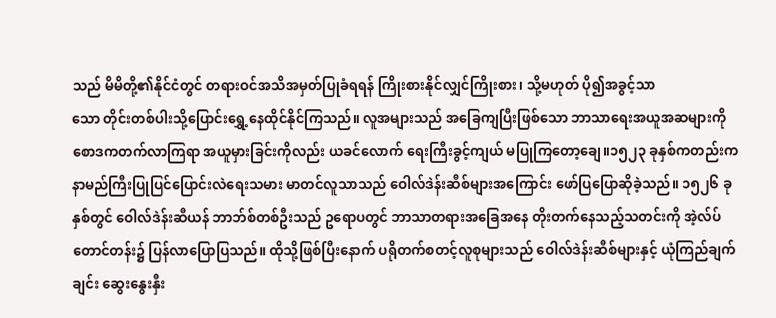သည် မိမိတို့၏နိုင်ငံတွင် တရားဝင်အသိအမှတ်ပြုခံရရန် ကြိုးစားနိုင်လျှင်ကြိုးစား၊ သို့မဟုတ် ပို၍အခွင့်သာ
သော တိုင်းတစ်ပါးသို့ပြောင်းရွှေ့နေထိုင်နိုင်ကြသည်။ လူအများသည် အခြေကျပြီးဖြစ်သော ဘာသာရေးအယူအဆများကို စောဒကတက်လာကြရာ အယူမှားခြင်းကိုလည်း ယခင်လောက် ရေးကြီးခွင့်ကျယ် မပြုကြတော့ချေ။၁၅၂၃ ခုနှစ်ကတည်းက နာမည်ကြီးပြုပြင်ပြောင်းလဲရေးသမား မာတင်လူသာသည် ဝေါလ်ဒဲန်းဆီစ်များအကြောင်း ဖော်ပြပြောဆိုခဲ့သည်။ ၁၅၂၆ ခုနှစ်တွင် ဝေါလ်ဒဲန်းဆီယန် ဘာဘ်စ်တစ်ဦးသည် ဥရောပတွင် ဘာသာတရားအခြေအနေ တိုးတက်နေသည့်သတင်းကို အဲ့လ်ပ်တောင်တန်း၌ ပြန်လာပြောပြသည်။ ထိုသို့ဖြစ်ပြီးနောက် ပရိုတက်စတင့်လူစုများသည် ဝေါလ်ဒဲန်းဆီစ်များနှင့် ယုံကြည်ချက်ချင်း ဆွေးနွေးနှီး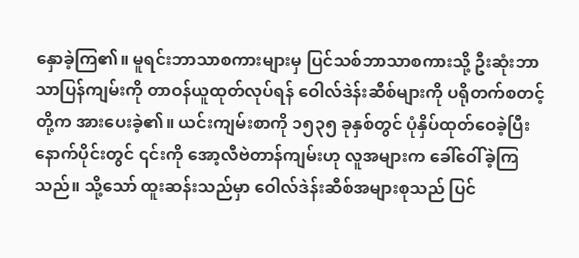နှောခဲ့ကြ၏။ မူရင်းဘာသာစကားများမှ ပြင်သစ်ဘာသာစကားသို့ ဦးဆုံးဘာသာပြန်ကျမ်းကို တာဝန်ယူထုတ်လုပ်ရန် ဝေါလ်ဒဲန်းဆီစ်များကို ပရိုတက်စတင့်တို့က အားပေးခဲ့၏။ ယင်းကျမ်းစာကို ၁၅၃၅ ခုနှစ်တွင် ပုံနှိပ်ထုတ်ဝေခဲ့ပြီး နောက်ပိုင်းတွင် ၎င်းကို အော့လီဗဲတာန်ကျမ်းဟု လူအများက ခေါ်ဝေါ်ခဲ့ကြသည်။ သို့သော် ထူးဆန်းသည်မှာ ဝေါလ်ဒဲန်းဆီစ်အများစုသည် ပြင်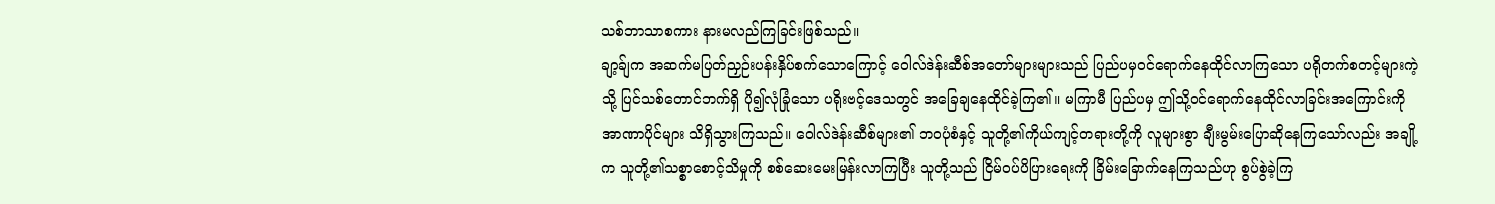သစ်ဘာသာစကား နားမလည်ကြခြင်းဖြစ်သည်။
ချာ့ခ်ျက အဆက်မပြတ်ညှဉ်းပန်းနှိပ်စက်သောကြောင့် ဝေါလ်ဒဲန်းဆီစ်အတော်များများသည် ပြည်ပမှဝင်ရောက်နေထိုင်လာကြသော ပရိုတက်စတင့်များကဲ့သို့ ပြင်သစ်တောင်ဘက်ရှိ ပို၍လုံခြုံသော ပရိုးဗင့်ဒေသတွင် အခြေချနေထိုင်ခဲ့ကြ၏။ မကြာမီ ပြည်ပမှ ဤသို့ဝင်ရောက်နေထိုင်လာခြင်းအကြောင်းကို အာဏာပိုင်များ သိရှိသွားကြသည်။ ဝေါလ်ဒဲန်းဆီစ်များ၏ ဘဝပုံစံနှင့် သူတို့၏ကိုယ်ကျင့်တရားတို့ကို လူများစွာ ချီးမွမ်းပြောဆိုနေကြသော်လည်း အချို့က သူတို့၏သစ္စာစောင့်သိမှုကို စစ်ဆေးမေးမြန်းလာကြပြီး သူတို့သည် ငြိမ်ဝပ်ပိပြားရေးကို ခြိမ်းခြောက်နေကြသည်ဟု စွပ်စွဲခဲ့ကြ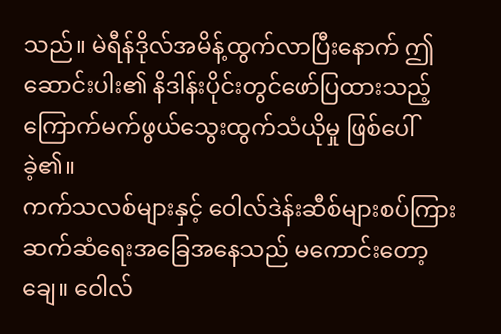သည်။ မဲရီန်ဒိုလ်အမိန့်ထွက်လာပြီးနောက် ဤဆောင်းပါး၏ နိဒါန်းပိုင်းတွင်ဖော်ပြထားသည့် ကြောက်မက်ဖွယ်သွေးထွက်သံယိုမှု ဖြစ်ပေါ်ခဲ့၏။
ကက်သလစ်များနှင့် ဝေါလ်ဒဲန်းဆီစ်များစပ်ကြား ဆက်ဆံရေးအခြေအနေသည် မကောင်းတော့ချေ။ ဝေါလ်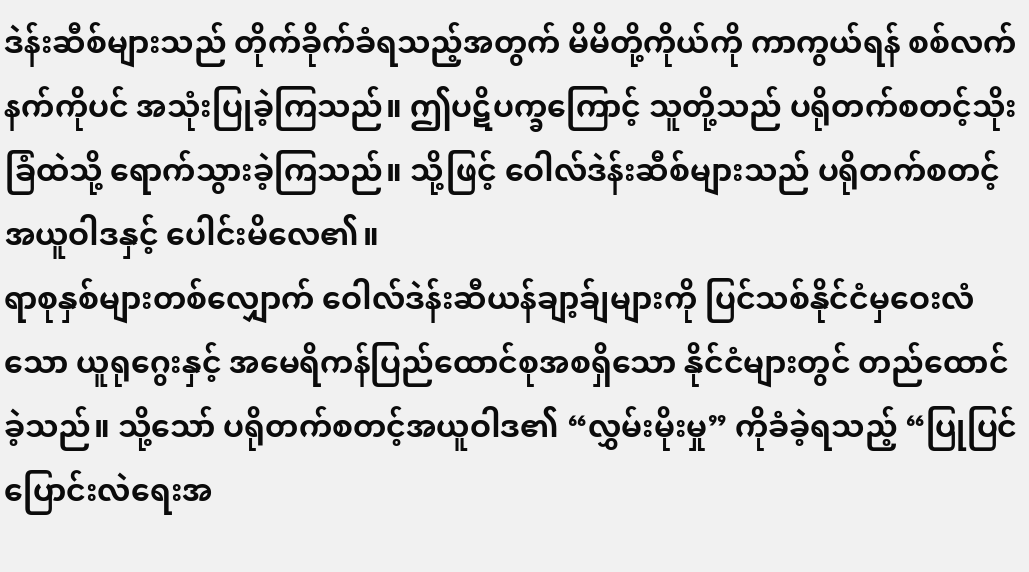ဒဲန်းဆီစ်များသည် တိုက်ခိုက်ခံရသည့်အတွက် မိမိတို့ကိုယ်ကို ကာကွယ်ရန် စစ်လက်နက်ကိုပင် အသုံးပြုခဲ့ကြသည်။ ဤပဋိပက္ခကြောင့် သူတို့သည် ပရိုတက်စတင့်သိုးခြံထဲသို့ ရောက်သွားခဲ့ကြသည်။ သို့ဖြင့် ဝေါလ်ဒဲန်းဆီစ်များသည် ပရိုတက်စတင့်အယူဝါဒနှင့် ပေါင်းမိလေ၏။
ရာစုနှစ်များတစ်လျှောက် ဝေါလ်ဒဲန်းဆီယန်ချာ့ခ်ျများကို ပြင်သစ်နိုင်ငံမှဝေးလံသော ယူရုဂွေးနှင့် အမေရိကန်ပြည်ထောင်စုအစရှိသော နိုင်ငံများတွင် တည်ထောင်ခဲ့သည်။ သို့သော် ပရိုတက်စတင့်အယူဝါဒ၏ “လွှမ်းမိုးမှု” ကိုခံခဲ့ရသည့် “ပြုပြင်ပြောင်းလဲရေးအ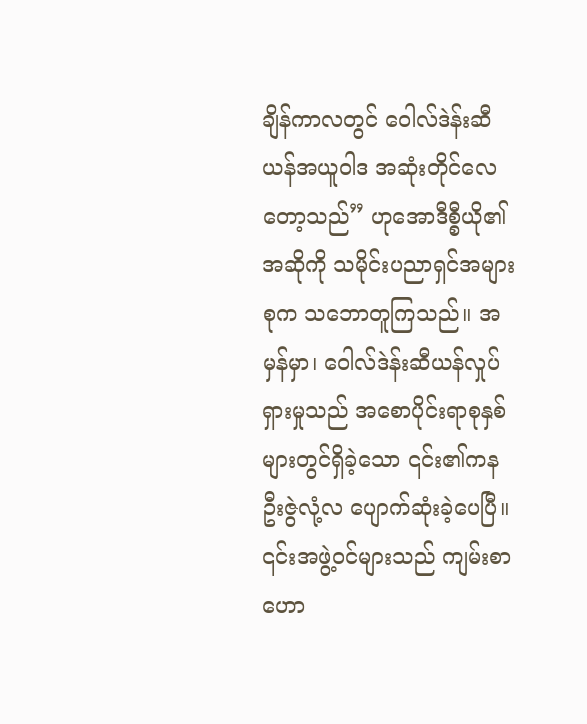ချိန်ကာလတွင် ဝေါလ်ဒဲန်းဆီယန်အယူဝါဒ အဆုံးတိုင်လေတော့သည်” ဟုအောဒီစ္စီယို၏အဆိုကို သမိုင်းပညာရှင်အများစုက သဘောတူကြသည်။ အမှန်မှာ၊ ဝေါလ်ဒဲန်းဆီယန်လှုပ်ရှားမှုသည် အစောပိုင်းရာစုနှစ်များတွင်ရှိခဲ့သော ၎င်း၏ကနဦးဇွဲလုံ့လ ပျောက်ဆုံးခဲ့ပေပြီ။ ၎င်းအဖွဲ့ဝင်များသည် ကျမ်းစာဟော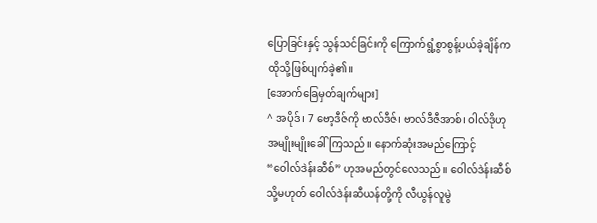ပြောခြင်းနှင့် သွန်သင်ခြင်းကို ကြောက်ရွံ့စွာစွန့်ပယ်ခဲ့ချိန်က ထိုသို့ဖြစ်ပျက်ခဲ့၏။
[အောက်ခြေမှတ်ချက်များ]
^ အပိုဒ်၊ 7 ဗော့ဒီဇ်ကို ဗာလ်ဒီဇ်၊ ဗာလ်ဒီဇီအာစ်၊ ဝါလ်ဒိုဟု အမျိုးမျိုးခေါ်ကြသည်။ နောက်ဆုံးအမည်ကြောင့် “ဝေါလ်ဒဲန်းဆီစ်” ဟုအမည်တွင်လေသည်။ ဝေါလ်ဒဲန်းဆီစ် သို့မဟုတ် ဝေါလ်ဒဲန်းဆီယန်တို့ကို လီယွန်လူမွဲ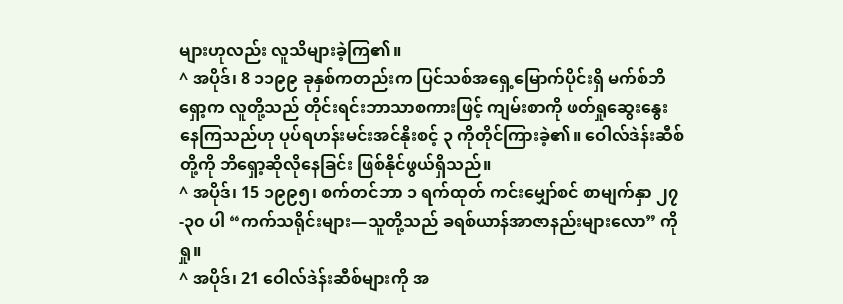များဟုလည်း လူသိများခဲ့ကြ၏။
^ အပိုဒ်၊ 8 ၁၁၉၉ ခုနှစ်ကတည်းက ပြင်သစ်အရှေ့မြောက်ပိုင်းရှိ မက်စ်ဘိရှော့က လူတို့သည် တိုင်းရင်းဘာသာစကားဖြင့် ကျမ်းစာကို ဖတ်ရှုဆွေးနွေးနေကြသည်ဟု ပုပ်ရဟန်းမင်းအင်နိုးစင့် ၃ ကိုတိုင်ကြားခဲ့၏။ ဝေါလ်ဒဲန်းဆီစ်တို့ကို ဘိရှော့ဆိုလိုနေခြင်း ဖြစ်နိုင်ဖွယ်ရှိသည်။
^ အပိုဒ်၊ 15 ၁၉၉၅၊ စက်တင်ဘာ ၁ ရက်ထုတ် ကင်းမျှော်စင် စာမျက်နှာ ၂၇-၃၀ ပါ “ကက်သရိုင်းများ—သူတို့သည် ခရစ်ယာန်အာဇာနည်းများလော” ကိုရှု။
^ အပိုဒ်၊ 21 ဝေါလ်ဒဲန်းဆီစ်များကို အ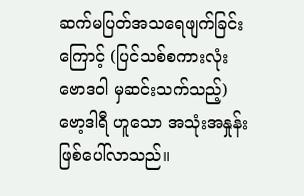ဆက်မပြတ်အသရေဖျက်ခြင်းကြောင့် (ပြင်သစ်စကားလုံး ဗောဒဝါ မှဆင်းသက်သည့်) ဗော့ဒါရီ ဟူသော အသုံးအနှုန်းဖြစ်ပေါ်လာသည်။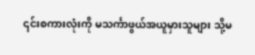၎င်းစကားလုံးကို မသင်္ကာဖွယ်အယူမှားသူများ သို့မ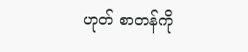ဟုတ် စာတန်ကို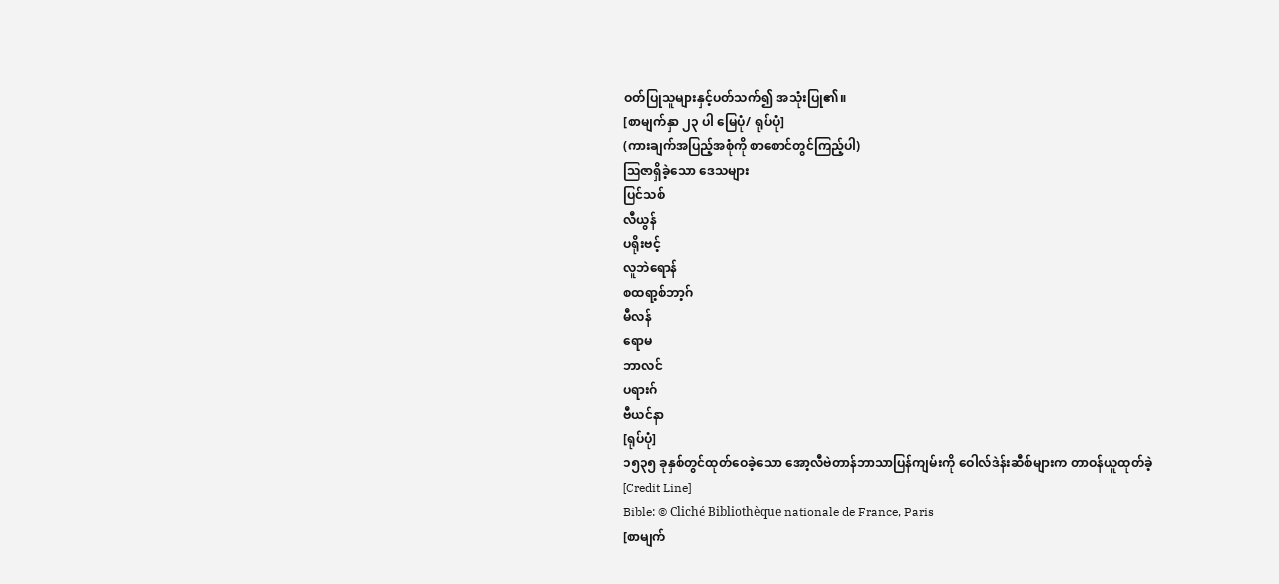ဝတ်ပြုသူများနှင့်ပတ်သက်၍ အသုံးပြု၏။
[စာမျက်နှာ ၂၃ ပါ မြေပုံ/ ရုပ်ပုံ]
(ကားချက်အပြည့်အစုံကို စာစောင်တွင်ကြည့်ပါ)
ဩဇာရှိခဲ့သော ဒေသများ
ပြင်သစ်
လီယွန်
ပရိုးဗင့်
လူဘဲရောန်
စထရာ့စ်ဘာ့ဂ်
မီလန်
ရောမ
ဘာလင်
ပရားဂ်
ဗီယင်နာ
[ရုပ်ပုံ]
၁၅၃၅ ခုနှစ်တွင်ထုတ်ဝေခဲ့သော အော့လီဗဲတာန်ဘာသာပြန်ကျမ်းကို ဝေါလ်ဒဲန်းဆီစ်များက တာဝန်ယူထုတ်ခဲ့
[Credit Line]
Bible: © Cliché Bibliothèque nationale de France, Paris
[စာမျက်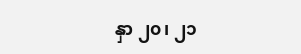နှာ ၂၀၊ ၂၁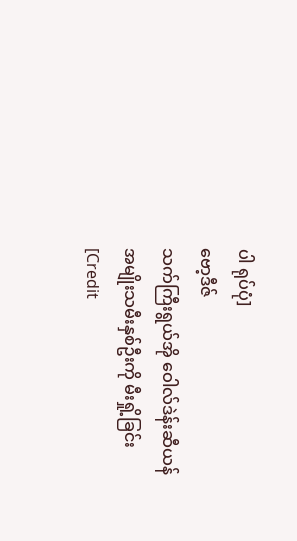ပါ ရုပ်ပုံ]
ဗော့ဒီဇ်
သက်ကြီးရွယ်အို ဝေါလ်ဒဲန်းဆီယန်အမျိုးသမီးနှစ်ဦးကို မီးရှို့ခြင်း
[Credit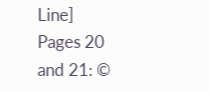Line]
Pages 20 and 21: ©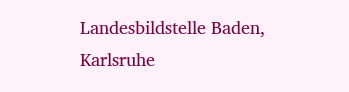Landesbildstelle Baden, Karlsruhe